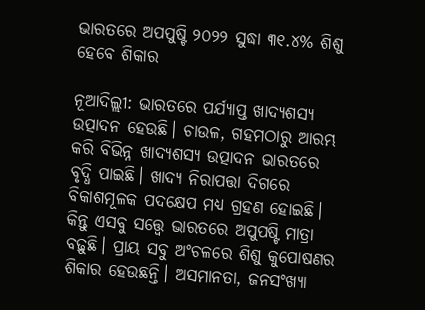ଭାରତରେ ଅପପୁଷ୍ଟି ୨୦୨୨ ସୁଦ୍ଧା ୩୧.୪% ଶିଶୁ ହେବେ ଶିକାର

ନୂଆଦିଲ୍ଲୀ: ଭାରତରେ ପର୍ଯ୍ୟାପ୍ତ ଖାଦ୍ୟଶସ୍ୟ ଉତ୍ପାଦନ ହେଉଛି। ଚାଉଳ, ଗହମଠାରୁ ଆରମ୍ଭ କରି ବିଭିନ୍ନ ଖାଦ୍ୟଶସ୍ୟ ଉତ୍ପାଦନ ଭାରତରେ ବୃଦ୍ଧି ପାଇଛି। ଖାଦ୍ୟ ନିରାପତ୍ତା ଦିଗରେ ବିକାଶମୂଳକ ପଦକ୍ଷେପ ମଧ୍ୟ ଗ୍ରହଣ ହୋଇଛି। କିନ୍ତୁ ଏସବୁ ସତ୍ତ୍ବେ ଭାରତରେ ଅପୁପଷ୍ଟି ମାତ୍ରା ବଢ଼ୁଛି। ପ୍ରାୟ ସବୁ ଅଂଚଳରେ ଶିଶୁ କୁପୋଷଣର ଶିକାର ହେଉଛନ୍ତି। ଅସମାନତା, ଜନସଂଖ୍ୟା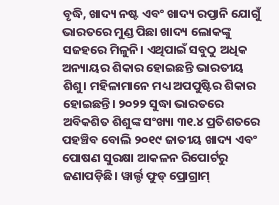ବୃଦ୍ଧି, ଖାଦ୍ୟ ନଷ୍ଟ ଏବଂ ଖାଦ୍ୟ ରପ୍ତାନି ‌ଯୋଗୁଁ ଭାରତରେ ମୁଣ୍ଡ ପିଛା ଖାଦ୍ୟ ଲୋକଙ୍କୁ ସଜହରେ ମିଳୁନି। ଏଥିପାଇଁ ସବୁଠୁ ଅଧିକ ଅନ୍ୟାୟର ଶିକାର ହୋଇଛନ୍ତି ଭାରତୀୟ ଶିଶୁ। ମହିଳାମାନେ ମଧ୍ୟ ଅପପୁଷ୍ଟିର ଶିକାର ହୋଇଛନ୍ତି। ୨୦୨୨ ସୁଦ୍ଧା ଭାରତରେ ଅବିକଶିତ ଶିଶୁଙ୍କ ସଂଖ୍ୟା ୩୧.୪ ପ୍ରତିଶତରେ ପହଞ୍ଚିବ ବୋଲି ୨୦୧୯ ଜାତୀୟ ଖାଦ୍ୟ ଏବଂ ପୋଷଣ ସୁରକ୍ଷା ଆକଳନ ରିପୋର୍ଟରୁ ଜଣାପଡ଼ିଛି। ୱାର୍ଲ୍ଡ ଫୁଡ୍‌ ପ୍ରୋଗ୍ରାମ୍‌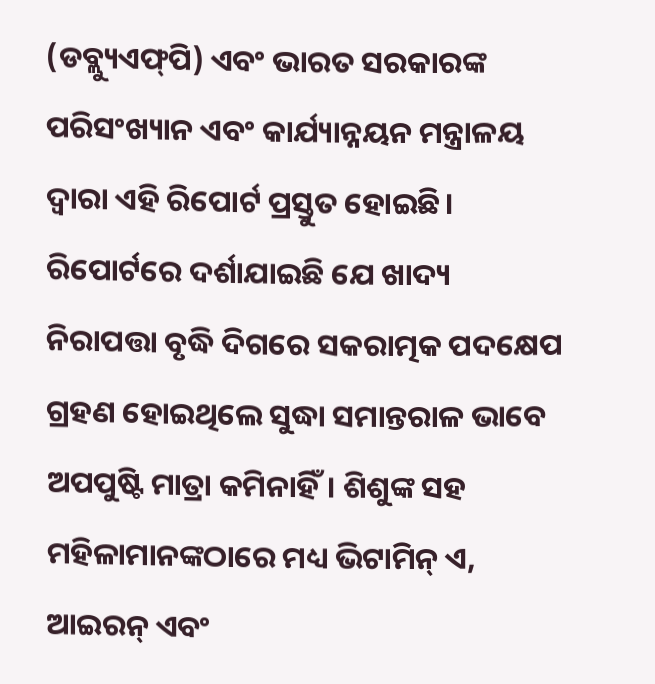(ଡବ୍ଲ୍ୟୁଏଫ୍‌ପି) ଏବଂ ଭାରତ ସରକାରଙ୍କ ପରିସଂଖ୍ୟାନ ଏବଂ କାର୍ଯ୍ୟାନ୍ନୟନ ମନ୍ତ୍ରାଳୟ ଦ୍ବାରା ଏହି ରିପୋର୍ଟ ପ୍ରସ୍ତୁତ ହୋଇଛି।
ରିପୋର୍ଟରେ ଦର୍ଶାଯାଇଛି ‌ଯେ ଖାଦ୍ୟ ନିରାପତ୍ତା ବୃଦ୍ଧି ଦିଗରେ ସକରା‌ତ୍ମକ ପଦକ୍ଷେପ ଗ୍ରହଣ ହୋଇଥିଲେ ସୁଦ୍ଧା ସମାନ୍ତରାଳ ଭାବେ ଅପପୁଷ୍ଟି ମାତ୍ରା କମିନାହିଁ। ଶିଶୁଙ୍କ ସହ ମହିଳାମାନଙ୍କଠାରେ ମଧ୍ୟ ଭିଟାମିନ୍‌ ଏ, ଆଇରନ୍‌ ଏବଂ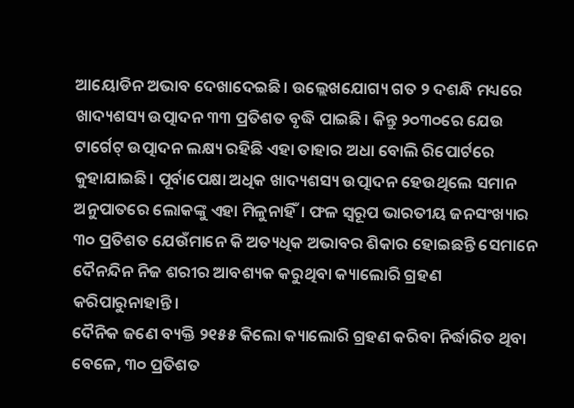ଆୟୋଡିନ ଅଭାବ ଦେଖାଦେଇଛି। ଉଲ୍ଲେଖଯୋଗ୍ୟ ଗତ ୨ ଦଶନ୍ଧି ମଧ୍ୟରେ ଖାଦ୍ୟଶସ୍ୟ ଉତ୍ପାଦନ ୩୩ ପ୍ରତିଶତ ବୃଦ୍ଧି ପାଇଛି। କିନ୍ତୁ ୨୦୩୦ରେ ଯେଉ ଟା‌ର୍ଗେଟ୍‌ ଉତ୍ପାଦନ ଲକ୍ଷ୍ୟ ରହିଛି ଏହା ତାହାର ଅଧା ବୋଲି ରିପୋର୍ଟରେ କୁହାଯାଇଛି। ପୂର୍ବାପେକ୍ଷା ଅଧିକ ଖାଦ୍ୟଶସ୍ୟ ଉତ୍ପାଦନ ହେଉଥିଲେ ସମାନ ଅନୁପାତରେ‌ ଲୋକଙ୍କୁ ଏହା ମିଳୁନାହିଁ। ଫଳ ସ୍ବରୂପ ଭାରତୀୟ ଜନସଂଖ୍ୟାର ୩୦ ପ୍ରତିଶତ ଯେଉଁମାନେ କି ଅତ୍ୟଧିକ ଅଭାବର ଶିକାର ହୋଇଛନ୍ତି ସେମାନେ ଦୈନନ୍ଦିନ ନିଜ ଶରୀର ଆବଶ୍ୟକ କରୁଥିବା କ୍ୟାଲୋରି ଗ୍ରହଣ କରିପା‌ରୁନାହାନ୍ତି।
ଦୈନିକ ଜ‌ଣେ ବ୍ୟକ୍ତି ୨୧୫୫ କିଲୋ କ୍ୟାଲୋରି ଗ୍ରହଣ କରିବା ନିର୍ଦ୍ଧାରିତ ଥିବା ବେଳେ, ୩୦ ପ୍ରତିଶତ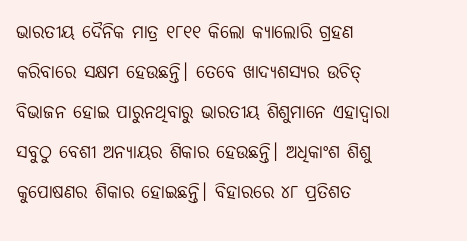ଭାରତୀୟ ଦୈନିକ ମାତ୍ର ୧୮୧୧ କିଲୋ କ୍ୟାଲୋରି ଗ୍ରହଣ କରିବାରେ ସକ୍ଷମ ହେଉଛନ୍ତି। ‌ତେବେ ଖାଦ୍ୟଶସ୍ୟର ଉଚିତ୍‌ ବିଭାଜନ ହୋଇ ପାରୁନଥିବାରୁ ଭାରତୀୟ ଶିଶୁମାନେ ଏହାଦ୍ବାରା ସବୁଠୁ ବେଶୀ ଅନ୍ୟାୟର ଶିକ‌ାର ହେଉଛନ୍ତି। ଅଧିକାଂଶ ଶିଶୁ କୁପୋଷଣର ଶିକାର ହୋଇଛନ୍ତି। ବିହାରରେ ୪୮ ପ୍ରତିଶତ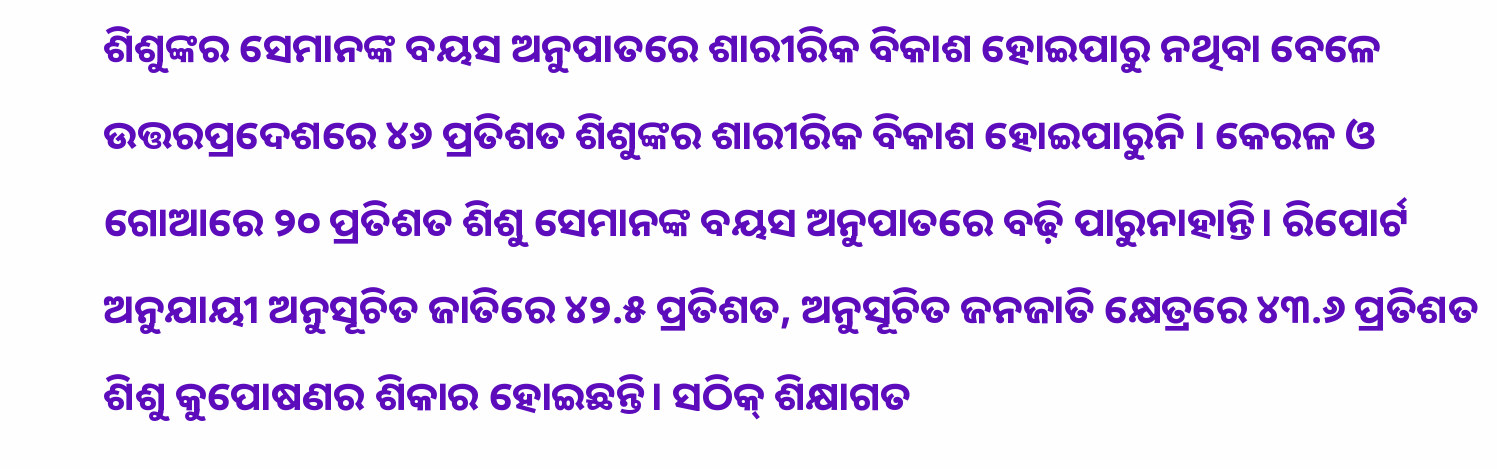ଶିଶୁଙ୍କର ସେମାନଙ୍କ ବୟସ ଅନୁପାତରେ ଶାରୀରିକ ବିକାଶ ହୋଇପାରୁ ନଥିବା ବେଳେ ଉତ୍ତରପ୍ରଦେଶରେ ୪୬ ପ୍ରତିଶତ ଶିଶୁଙ୍କର ଶାରୀରିକ ବିକାଶ ହୋଇପାରୁନି । କେରଳ ଓ ଗୋଆରେ ୨୦ ପ୍ରତିଶତ ଶିଶୁ ସେମାନଙ୍କ ବୟସ ଅନୁପାତରେ ବଢ଼ି ପାରୁନାହାନ୍ତି। ରିପୋର୍ଟ ଅନୁଯାୟୀ ଅନୁସୂଚିତ ଜାତିରେ ୪୨.୫ ପ୍ରତିଶତ, ଅନୁସୂଚିତ ଜନଜାତି କ୍ଷେତ୍ରରେ ୪୩.୬ ପ୍ରତିଶତ ଶିଶୁ କୁପୋଷଣର ଶିକାର ହୋଇଛନ୍ତି। ସଠିକ୍‌ ଶିକ୍ଷାଗତ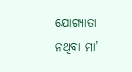ଯୋଗ୍ୟାତା ନଥିବା ମା’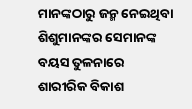ମାନଙ୍କଠାରୁ ଜନ୍ମ ନେଇଥିବା ଶିଶୁମାନଙ୍କର ସେମାନଙ୍କ ବୟସ ତୁଳନାରେ ଶାରୀରିକ ବିକାଶ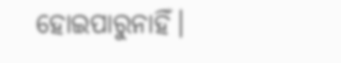ହୋଇପାରୁନାହିଁ।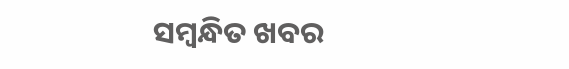ସମ୍ବନ୍ଧିତ ଖବର